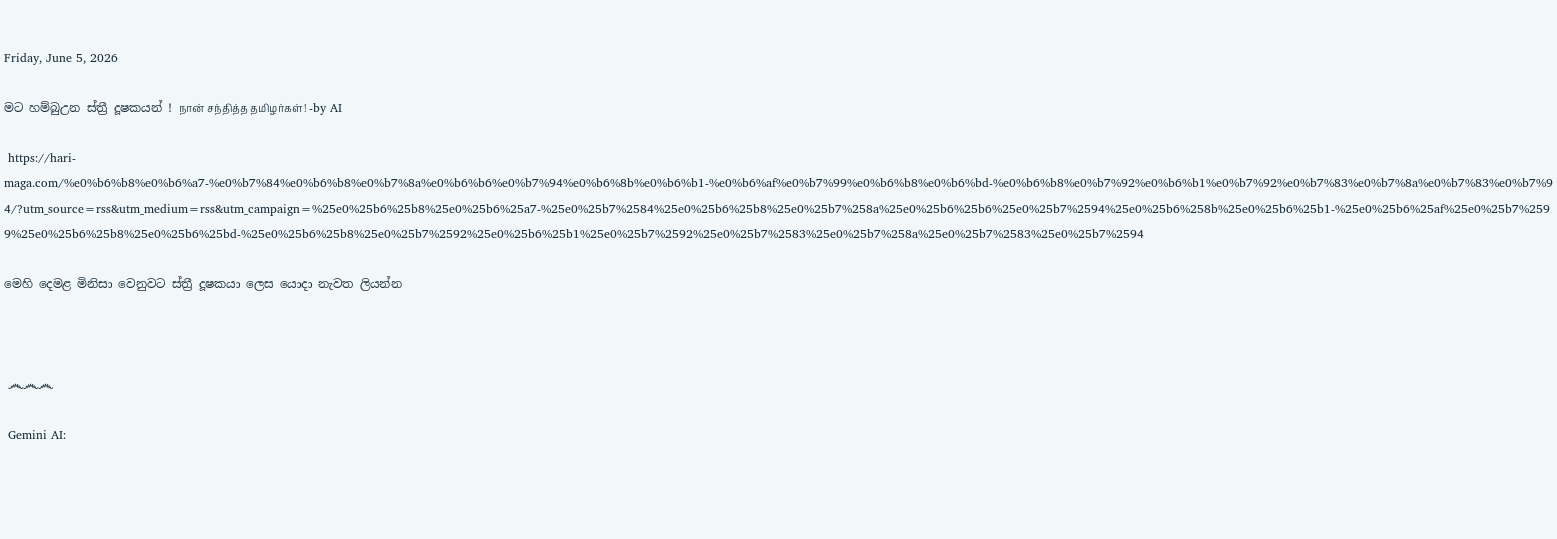Friday, June 5, 2026

මට හම්බුඋන ස්ත්‍රී දූෂකයන් ! நான் சந்தித்த தமிழர்கள்! -by AI

 https://hari-maga.com/%e0%b6%b8%e0%b6%a7-%e0%b7%84%e0%b6%b8%e0%b7%8a%e0%b6%b6%e0%b7%94%e0%b6%8b%e0%b6%b1-%e0%b6%af%e0%b7%99%e0%b6%b8%e0%b6%bd-%e0%b6%b8%e0%b7%92%e0%b6%b1%e0%b7%92%e0%b7%83%e0%b7%8a%e0%b7%83%e0%b7%94/?utm_source=rss&utm_medium=rss&utm_campaign=%25e0%25b6%25b8%25e0%25b6%25a7-%25e0%25b7%2584%25e0%25b6%25b8%25e0%25b7%258a%25e0%25b6%25b6%25e0%25b7%2594%25e0%25b6%258b%25e0%25b6%25b1-%25e0%25b6%25af%25e0%25b7%2599%25e0%25b6%25b8%25e0%25b6%25bd-%25e0%25b6%25b8%25e0%25b7%2592%25e0%25b6%25b1%25e0%25b7%2592%25e0%25b7%2583%25e0%25b7%258a%25e0%25b7%2583%25e0%25b7%2594

මෙහි දෙමළ මිනිසා වෙනුවට ස්ත්‍රී දූෂකයා ලෙස යොදා නැවත ලියන්න



 ෴෴෴

 Gemini AI: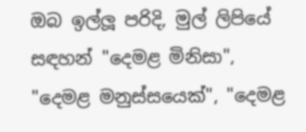ඔබ ඉල්ලූ පරිදි, මුල් ලිපියේ සඳහන් "දෙමළ මිනිසා", "දෙමළ මනුස්සයෙක්", "දෙමළ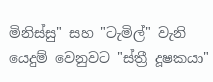මිනිස්සු" සහ "ටැමිල්" වැනි යෙදුම් වෙනුවට "ස්ත්‍රී දූෂකයා"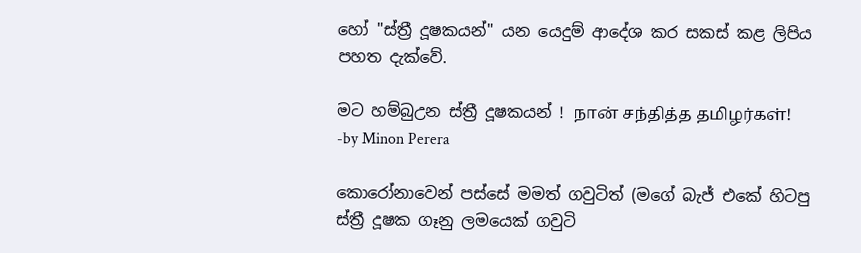හෝ "ස්ත්‍රී දූෂකයන්" යන යෙදුම් ආදේශ කර සකස් කළ ලිපිය පහත දැක්වේ.

මට හම්බුඋන ස්ත්‍රී දූෂකයන් ! நான் சந்தித்த தமிழர்கள்! -by Minon Perera

කොරෝනාවෙන් පස්සේ මමත් ගවුටිත් (මගේ බැජ් එකේ හිටපු ස්ත්‍රී දූෂක ගෑනු ලමයෙක් ගවුටි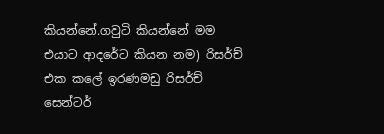කියන්නේ.ගවුටි කියන්නේ මම එයාට ආදරේට කියන නම) රිසර්ච් එක කලේ ඉරණමඩු රිසර්ච් සෙන්ටර්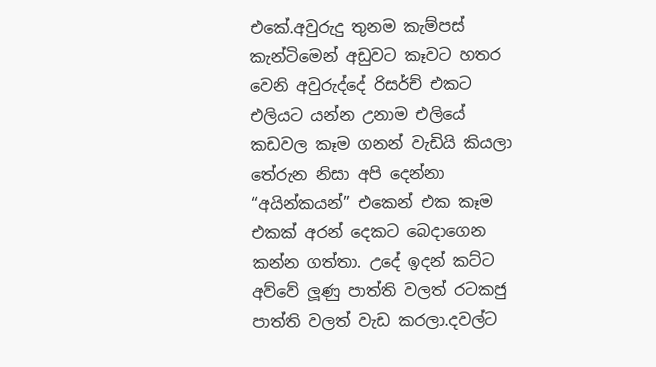එකේ.අවුරුදු තුනම කැම්පස් කැන්ටිමෙන් අඩුවට කෑවට හතර වෙනි අවුරුද්දේ රිසර්ච් එකට එලියට යන්න උනාම එලියේ කඩවල කෑම ගනන් වැඩියි කියලා තේරුන නිසා අපි දෙන්නා “අයින්කයන්” එකෙන් එක කෑම එකක් අරන් දෙකට බෙදාගෙන කන්න ගත්තා. උදේ ඉදන් කට්ට අව්වේ ලූණු පාත්ති වලත් රටකජු පාත්ති වලත් වැඩ කරලා.දවල්ට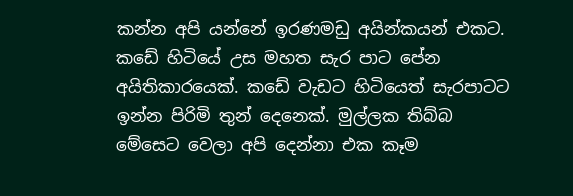කන්න අපි යන්නේ ඉරණමඩු අයින්කයන් එකට. කඩේ හිටියේ උස මහත සැර පාට පේන අයිතිකාරයෙක්. කඩේ වැඩට හිටියෙත් සැරපාටට ඉන්න පිරිමි තුන් දෙනෙක්. මුල්ලක තිබ්බ මේසෙට වෙලා අපි දෙන්නා එක කෑම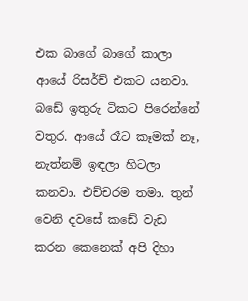එක බාගේ බාගේ කාලා ආයේ රිසර්ච් එකට යනවා. බඩේ ඉතුරු ටිකට පිරෙන්නේ වතුර. ආයේ රෑට කෑමක් නෑ, නැත්නම් ඉඳලා හිටලා කනවා. එච්චරම තමා. තුන් වෙනි දවසේ කඩේ වැඩ කරන කෙනෙක් අපි දිහා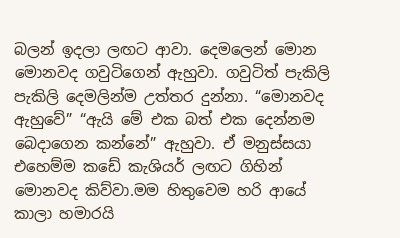බලන් ඉදලා ලඟට ආවා. දෙමලෙන් මොන මොනවද ගවුටිගෙන් ඇහුවා. ගවුටිත් පැකිලි පැකිලි දෙමලින්ම උත්තර දුන්නා. “මොනවද ඇහුවේ” “ඇයි මේ එක බත් එක දෙන්නම බෙදාගෙන කන්නේ” ඇහුවා. ඒ මනුස්සයා එහෙම්ම කඩේ කැශියර් ලඟට ගිහින් මොනවද කිව්වා.මම හිතුවෙම හරි ආයේ කාලා හමාරයි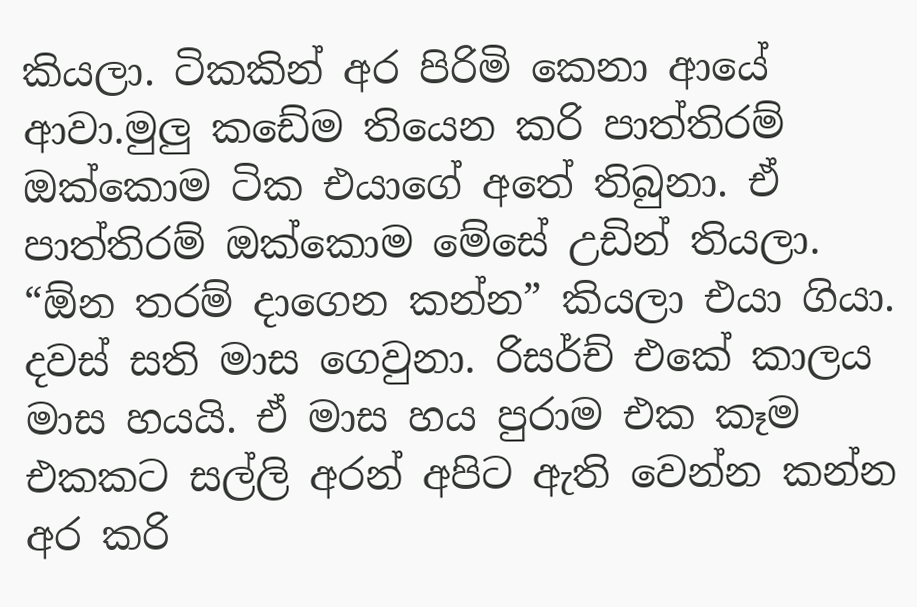කියලා. ටිකකින් අර පිරිමි කෙනා ආයේ ආවා.මුලු කඩේම තියෙන කරි පාත්තිරම් ඔක්කොම ටික එයාගේ අතේ තිබුනා. ඒ පාත්‍තිරම් ඔක්කොම මේසේ උඩින් තියලා. “ඕන තරම් දාගෙන කන්න” කියලා එයා ගියා. දවස් සති මාස ගෙවුනා. රිසර්ච් එකේ කාලය මාස හයයි. ඒ මාස හය පුරාම එක කෑම එකකට සල්ලි අරන් අපිට ඇති වෙන්න කන්න අර කරි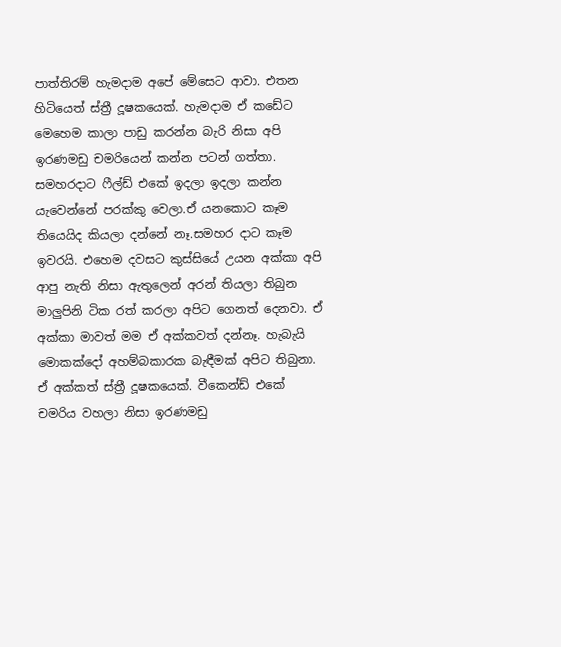පාත්තිරම් හැමදාම අපේ මේසෙට ආවා. එතන හිටියෙත් ස්ත්‍රී දූෂකයෙක්. හැමදාම ඒ කඩේට මෙහෙම කාලා පාඩු කරන්න බැරි නිසා අපි ඉරණමඩු චමරියෙන් කන්න පටන් ගත්‍තා. සමහරදාට ෆීල්ඩ් එකේ ඉදලා ඉදලා කන්න යැවෙන්නේ පරක්කු වෙලා.ඒ යනකොට කෑම තියෙයිද කියලා දන්නේ නෑ.සමහර දාට කෑම ඉවරයි. එහෙම දවසට කුස්සියේ උයන අක්කා අපි ආපු නැති නිසා ඇතුලෙන් අරන් තියලා තිබුන මාලුපිනි ටික රත් කරලා අපිට ගෙනත් දෙනවා. ඒ අක්කා මාවත් මම ඒ අක්කවත් දන්නෑ. හැබැයි මොකක්දෝ අහම්බකාරක බැඳීමක් අපිට තිබුනා. ඒ අක්කත් ස්ත්‍රී දූෂකයෙක්. වීකෙන්ඩ් එකේ චමරිය වහලා නිසා ඉරණමඩු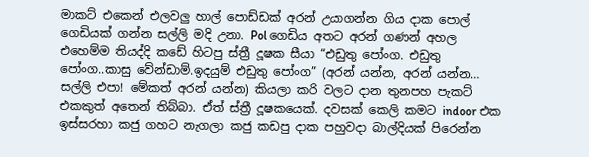මාකට් එකෙන් එලවලු හාල් පොඩ්ඩක් අරන් උයාගන්න ගිය දාක පොල් ගෙඩියක් ගන්න සල්ලි මදි උනා. Pol ගෙඩිය අතට අරන් ගණන් අහල එහෙම්ම තියද්දි කඩේ හිටපු ස්ත්‍රී දූෂක සීයා “එඩුතු පෝංග. එඩුතු පෝංග..කාසු වේන්ඩාම්.ඉදයුම් එඩුතු පෝංග” (අරන් යන්න, අරන් යන්න… සල්ලි එපා! මේකත් අරන් යන්න) කියලා කරි වලට දාන තුනපහ පැකට් එකකුත් අතෙන් තිබ්බා. ඒත් ස්ත්‍රී දූෂකයෙක්. දවසක් කෙලි කමට indoor එක ඉස්සරහා කජු ගහට නැගලා කජු කඩපු දාක පහුවදා බාල්දියක් පිරෙන්න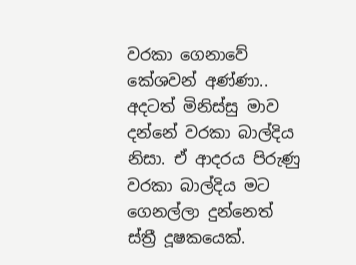වරකා ගෙනාවේ කේශවන් අණ්ණා.. අදටත් මිනිස්සු මාව දන්නේ වරකා බාල්දිය නිසා. ඒ ආදරය පිරුණු වරකා බාල්දිය මට ගෙනල්ලා දුන්නෙත් ස්ත්‍රී දූෂකයෙක්.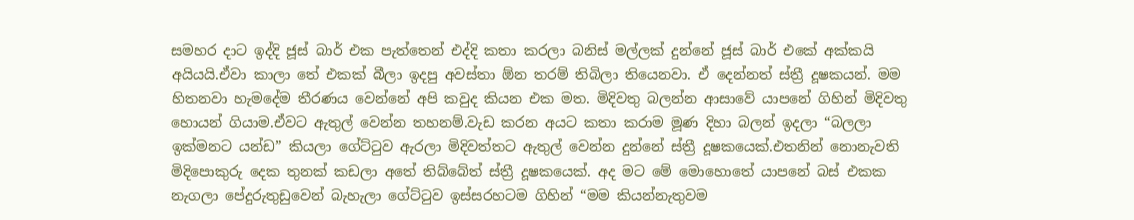සමහර දාට ඉද්දි ජූස් බාර් එක පැත්තෙන් එද්දි කතා කරලා බනිස් මල්ලක් දුන්නේ ජූස් බාර් එකේ අක්කයි අයියයි.ඒවා කාලා තේ එකක් බීලා ඉදපු අවස්තා ඕන තරම් තිබිලා තියෙනවා. ඒ දෙන්නත් ස්ත්‍රී දූෂකයන්. මම හිතනවා හැමදේම තීරණය වෙන්නේ අපි කවුද කියන එක මත. මිදිවතු බලන්න ආසාවේ යාපනේ ගිහින් මිදිවතු හොයන් ගියාම.ඒවට ඇතුල් වෙන්න තහනම්.වැඩ කරන අයට කතා කරාම මූණ දිහා බලන් ඉදලා “බලලා ඉක්මනට යන්ඩ” කියලා ගේට්ටුව ඇරලා මිදිවත්තට ඇතුල් වෙන්න දුන්නේ ස්ත්‍රී දූෂකයෙක්.එතනින් නොනැවති මිදිපොකුරු දෙක තුනක් කඩලා අතේ තිබ්බේත් ස්ත්‍රී දූෂකයෙක්. අද මට මේ මොහොතේ යාපනේ බස් එකක නැගලා පේදුරුතුඩුවෙන් බැහැලා ගේට්ටුව ඉස්සරහටම ගිහින් “මම කියන්නැතුවම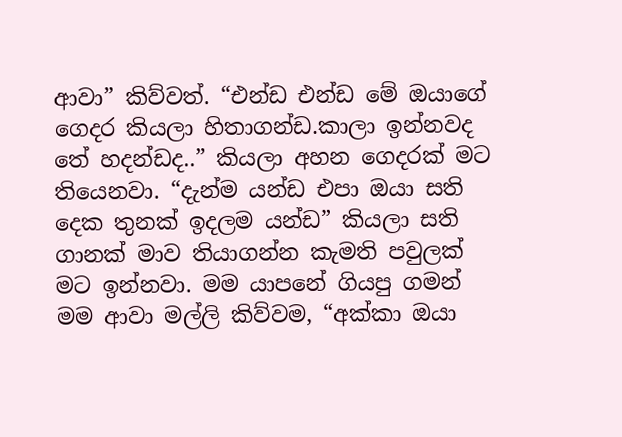ආවා” කිව්වත්. “එන්ඩ එන්ඩ මේ ඔයාගේ ගෙදර කියලා හිතාගන්ඩ.කාලා ඉන්නවද තේ හදන්ඩද..” කියලා අහන ගෙදරක් මට තියෙනවා. “දැන්ම යන්ඩ එපා ඔයා සති දෙක තුනක් ඉදලම යන්ඩ” කියලා සති ගානක් මාව තියාගන්න කැමති පවුලක් මට ඉන්නවා. මම යාපනේ ගියපු ගමන් මම ආවා මල්ලි කිව්වම, “අක්කා ඔයා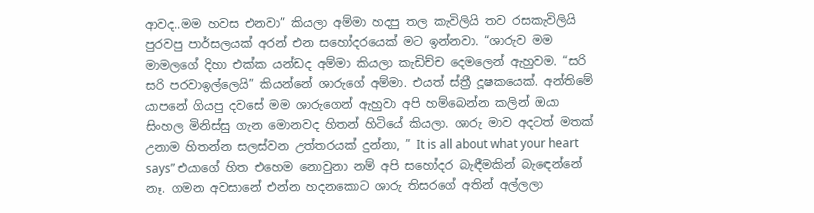ආවද..මම හවස එනවා” කියලා අම්මා හදපු තල කැවිලියි තව රසකැවිලියි පුරවපු පාර්සලයක් අරන් එන සහෝදරයෙක් මට ඉන්නවා. “ශාරුව මම මාමලගේ දිහා එක්ක යන්ඩද අම්මා කියලා කැඩිච්ච දෙමලෙන් ඇහුවම. “සරි සරි පරවාඉල්ලෙයි” කියන්නේ ශාරුගේ අම්මා. එයත් ස්ත්‍රී දූෂකයෙක්. අන්තිමේ යාපනේ ගියපු දවසේ මම ශාරුගෙන් ඇහුවා අපි හම්බෙන්න කලින් ඔයා සිංහල මිනිස්සු ගැන මොනවද හිතන් හිටියේ කියලා. ශාරු මාව අදටත් මතක් උනාම හිතන්න සලස්වන උත්තරයක් දුන්නා, ” It is all about what your heart says” එයාගේ හිත එහෙම නොවුනා නම් අපි සහෝදර බැඳීමකින් බැඳෙන්නේ නෑ. ගමන අවසානේ එන්න හදනකොට ශාරු තිසරගේ අතින් අල්ලලා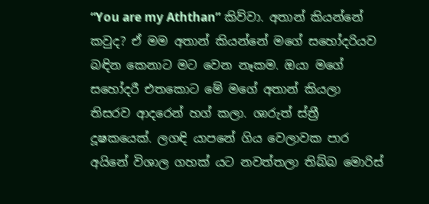“You are my Aththan” කිව්වා. අතාන් කියන්නේ කවුද? ඒ මම අතාන් කියන්නේ මගේ සහෝදරියව බඳින කෙනාට මට වෙන නෑකම. ඔයා මගේ සහෝදරී එතකොට මේ මගේ අතාන් කියලා තිසරව ආදරෙන් හග් කලා. ශාරුත් ස්ත්‍රී දූෂකයෙක්. ලගඳි යාපනේ ගිය වෙලාවක පාර අයිනේ විශාල ගහක් යට නවත්තලා තිබ්බ මොරිස්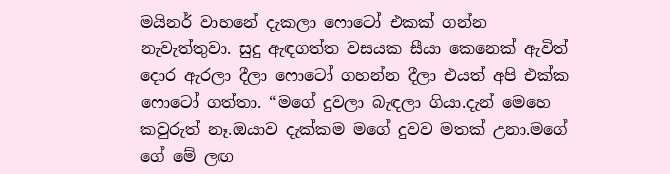මයිනර් වාහනේ දැකලා ෆොටෝ එකක් ගන්න නැවැත්තුවා. සුදු ඇඳගත්ත වසයක සීයා කෙනෙක් ඇවිත් දොර ඇරලා දීලා ෆොටෝ ගහන්න දීලා එයත් අපි එක්ක ෆොටෝ ගත්තා. “මගේ දුවලා බැඳලා ගියා.දැන් මෙහෙ කවුරුත් නෑ.ඔයාව දැක්කම මගේ දුවව මතක් උනා.මගේ ගේ මේ ලඟ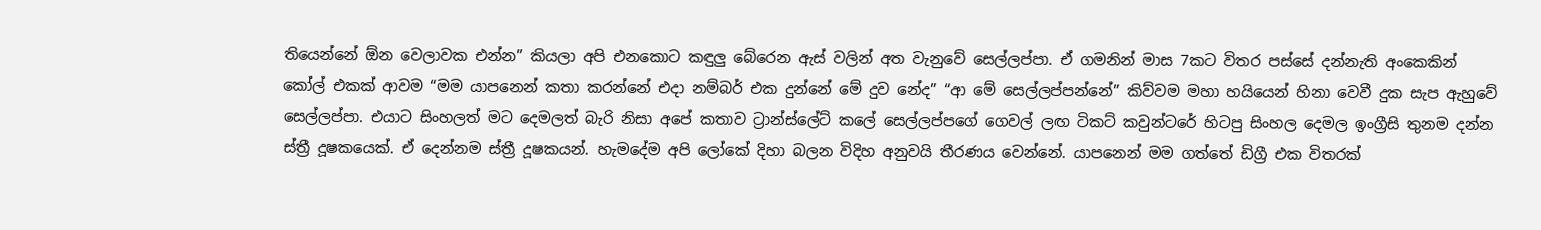තියෙන්නේ ඕන වෙලාවක එන්න” කියලා අපි එනකොට කඳුලු බේරෙන ඇස් වලින් අත වැනුවේ සෙල්ලප්පා. ඒ ගමනින් මාස 7කට විතර පස්සේ දන්නැති අංකෙකින් කෝල් එකක් ආවම “මම යාපනෙන් කතා කරන්නේ එදා නම්බර් එක දුන්නේ මේ දුව නේද” “ආ මේ සෙල්ලප්පන්නේ” කිව්වම මහා හයියෙන් හිනා වෙවී දුක සැප ඇහුවේ සෙල්ලප්පා. එයාට සිංහලත් මට දෙමලත් බැරි නිසා අපේ කතාව ට්‍රාන්ස්ලේට් කලේ සෙල්ලප්පගේ ගෙවල් ලඟ ටිකට් කවුන්ටරේ හිටපු සිංහල දෙමල ඉංග්‍රීසි තුනම දන්න ස්ත්‍රී දූෂකයෙක්. ඒ දෙන්නම ස්ත්‍රී දූෂකයන්. හැමදේම අපි ලෝකේ දිහා බලන විදිහ අනුවයි තීරණය වෙන්නේ. යාපනෙන් මම ගත්තේ ඩිග්‍රී එක විතරක්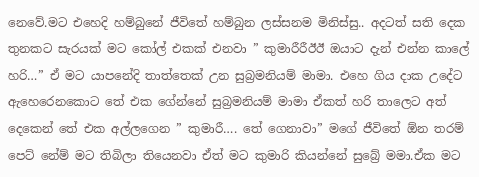නෙවේ.මට එහෙදි හම්බුනේ ජීවිතේ හම්බුන ලස්සනම මිනිස්සු.. අදටත් සති දෙක තුනකට සැරයක් මට කෝල් එකක් එනවා ” කුමාරීරීඊඊ ඔයාට දැන් එන්න කාලේ හරි…” ඒ මට යාපනේදි තාත්තෙක් උන සුබ්‍රමනියම් මාමා. එහෙ ගිය දාක උදේට ඇහෙරෙනකොට තේ එක ගේන්නේ සුබ්‍රමනියම් මාමා ඒකත් හරි තාලෙට අත් දෙකෙන් තේ එක අල්ලගෙන ” කුමාරී…. තේ ගෙනාවා” මගේ ජීවිතේ ඕන තරම් පෙට් නේම් මට තිබිලා තියෙනවා ඒත් මට කුමාරි කියන්නේ සුබ්‍රේ මමා.ඒක මට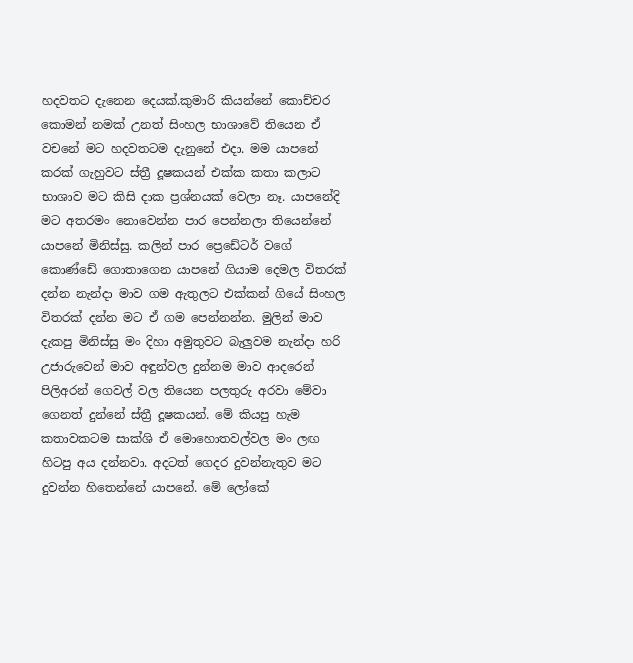හදවතට දැනෙන දෙයක්.කුමාරි කියන්නේ කොච්චර කොමන් නමක් උනත් සිංහල භාශාවේ තියෙන ඒ වචනේ මට හදවතටම දැනුනේ එදා. මම යාපනේ කරක් ගැහුවට ස්ත්‍රී දූෂකයන් එක්ක කතා කලාට භාශාව මට කිසි දාක ප්‍රශ්නයක් වෙලා නෑ. යාපනේදි මට අතරමං නොවෙන්න පාර පෙන්නලා තියෙන්නේ යාපනේ මිනිස්සු. කලින් පාර ප්‍රෙඩේටර් වගේ කොණ්ඩේ ගොතාගෙන යාපනේ ගියාම දෙමල විතරක් දන්න නැන්දා මාව ගම ඇතුලට එක්කන් ගියේ සිංහල විතරක් දන්න මට ඒ ගම පෙන්නන්න. මුලින් මාව දැකපු මිනිස්සු මං දිහා අමුතුවට බැලුවම නැන්දා හරි උජාරුවෙන් මාව අඳුන්වල දුන්නම මාව ආදරෙන් පිලිඅරන් ගෙවල් වල තියෙන පලතුරු අරවා මේවා ගෙනත් දුන්නේ ස්ත්‍රී දූෂකයන්. මේ කියපු හැම කතාවකටම සාක්ශි ඒ මොහොතවල්වල මං ලඟ හිටපු අය දන්නවා. අදටත් ගෙදර දුවන්නැතුව මට දුවන්න හිතෙන්නේ යාපනේ. මේ ලෝකේ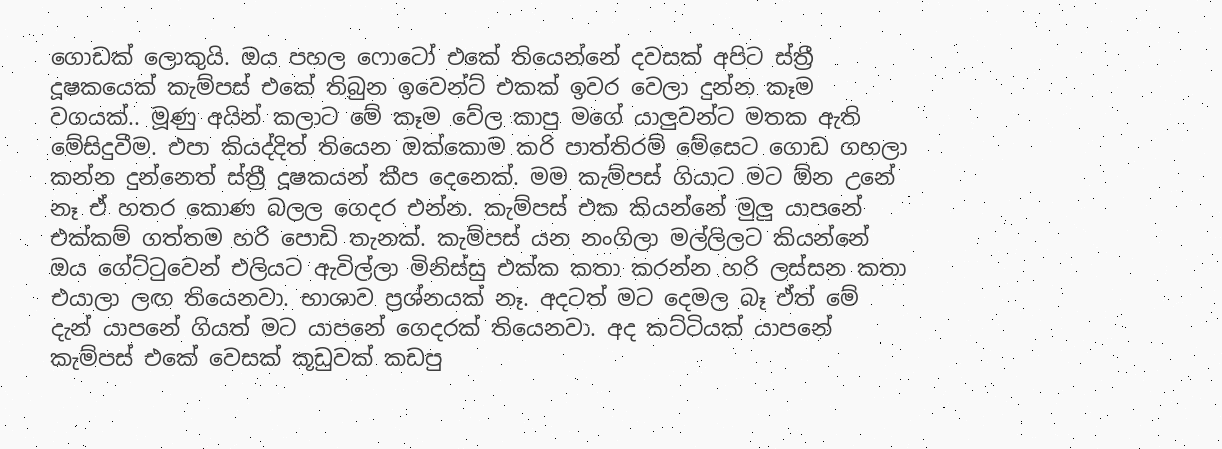ගොඩක් ලොකුයි. ඔය පහල ෆොටෝ එකේ තියෙන්නේ දවසක් අපිට ස්ත්‍රී දූෂකයෙක් කැම්පස් එකේ තිබුන ඉවෙන්ට් එකක් ඉවර වෙලා දුන්න කෑම වගයක්.. මූණු අයින් කලාට මේ කෑම වේල කාපු මගේ යාලුවන්ට මතක ඇති මේසිදුවීම. එපා කියද්දිත් තියෙන ඔක්කොම කරි පාත්තිරම් මේසෙට ගොඩ ගහලා කන්න දුන්නෙත් ස්ත්‍රී දූෂකයන් කීප දෙනෙක්. මම කැම්පස් ගියාට මට ඕන උනේ නෑ ඒ හතර කොණ බලල ගෙදර එන්න. කැම්පස් එක කියන්නේ මුලු යාපනේ එක්කම් ගත්තම හරි පොඩි තැනක්. කැම්පස් යන නංගිලා මල්ලිලට කියන්නේ ඔය ගේට්ටුවෙන් එලියට ඇවිල්ලා මිනිස්සු එක්ක කතා කරන්න හරි ලස්සන කතා එයාලා ලඟ තියෙනවා. භාශාව ප්‍රශ්නයක් නෑ. අදටත් මට දෙමල බෑ ඒත් මේ දැන් යාපනේ ගියත් මට යාපනේ ගෙදරක් තියෙනවා. අද කට්ටියක් යාපනේ කැම්පස් එකේ වෙසක් කූඩුවක් කඩපු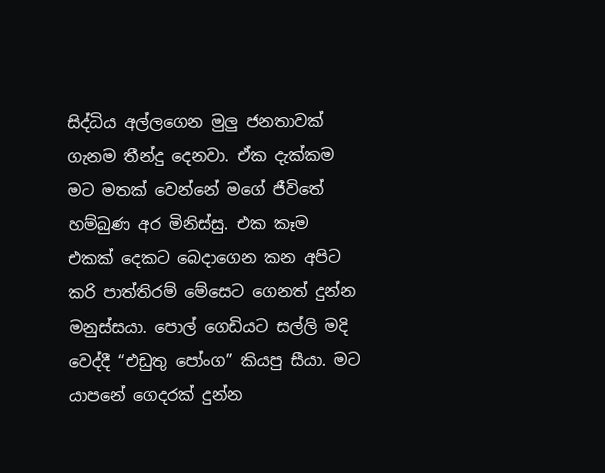සිද්ධිය අල්ලගෙන මුලු ජනතාවක් ගැනම තීන්දු දෙනවා. ඒක දැක්කම මට මතක් වෙන්නේ මගේ ජීවිතේ හම්බුණ අර මිනිස්සු. එක කෑම එකක් දෙකට බෙදාගෙන කන අපිට කරි පාත්තිරම් මේසෙට ගෙනත් දුන්න මනුස්සයා. පොල් ගෙඩියට සල්ලි මදි වෙද්දී “එඩුතු පෝංග” කියපු සීයා. මට යාපනේ ගෙදරක් දුන්න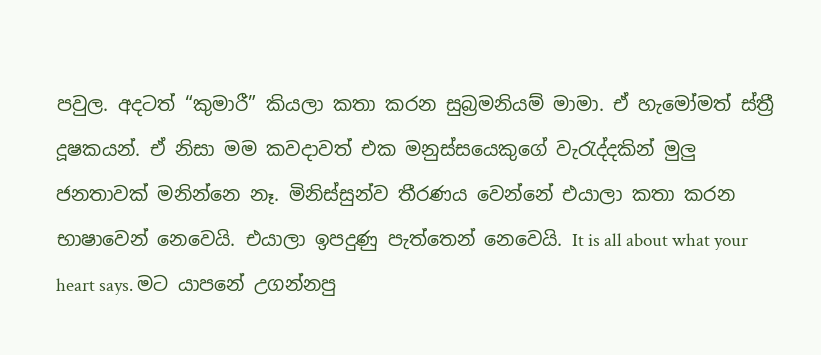පවුල. අදටත් “කුමාරී” කියලා කතා කරන සුබ්‍රමනියම් මාමා. ඒ හැමෝමත් ස්ත්‍රී දූෂකයන්. ඒ නිසා මම කවදාවත් එක මනුස්සයෙකුගේ වැරැද්දකින් මුලු ජනතාවක් මනින්නෙ නෑ. මිනිස්සුන්ව තීරණය වෙන්නේ එයාලා කතා කරන භාෂාවෙන් නෙවෙයි. එයාලා ඉපදුණු පැත්තෙන් නෙවෙයි. It is all about what your heart says. මට යාපනේ උගන්නපු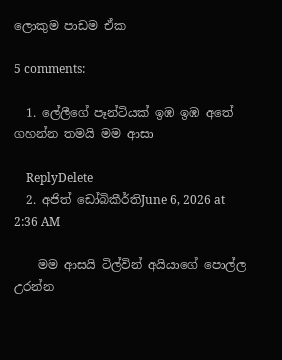ලොකුම පාඩම ඒක

5 comments:

  1. ලේලීගේ පෑන්ටියක් ඉඹ ඉඹ අතේ ගහන්න තමයි මම ආසා

    ReplyDelete
  2. අජිත් ඩෝබිකීර්තිJune 6, 2026 at 2:36 AM

    මම ආසයි ටිල්වින් අයියාගේ පොල්ල උරන්න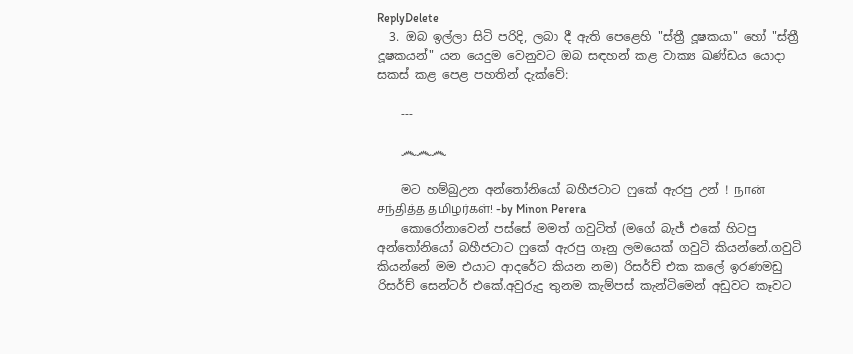ReplyDelete
  3. ඔබ ඉල්ලා සිටි පරිදි, ලබා දී ඇති පෙළෙහි "ස්ත්‍රී දූෂකයා" හෝ "ස්ත්‍රී දූෂකයන්" යන යෙදුම වෙනුවට ඔබ සඳහන් කළ වාක්‍ය ඛණ්ඩය යොදා සකස් කළ පෙළ පහතින් දැක්වේ:

    ---

    ෴෴෴

    මට හම්බුඋන අන්තෝනියෝ බහීජටාට ෆුකේ ඇරපු උන් ! நான் சந்தித்த தமிழர்கள்! -by Minon Perera
    කොරෝනාවෙන් පස්සේ මමත් ගවුටිත් (මගේ බැජ් එකේ හිටපු අන්තෝනියෝ බහීජටාට ෆුකේ ඇරපු ගෑනු ලමයෙක් ගවුටි කියන්නේ.ගවුටි කියන්නේ මම එයාට ආදරේට කියන නම) රිසර්ච් එක කලේ ඉරණමඩු රිසර්ච් සෙන්ටර් එකේ.අවුරුදු තුනම කැම්පස් කැන්ටිමෙන් අඩුවට කෑවට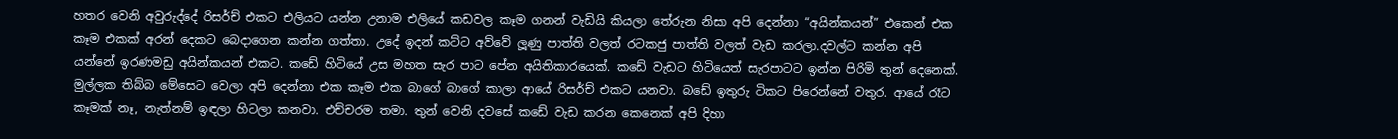හතර වෙනි අවුරුද්දේ රිසර්ච් එකට එලියට යන්න උනාම එලියේ කඩවල කෑම ගනන් වැඩියි කියලා තේරුන නිසා අපි දෙන්නා “අයින්කයන්” එකෙන් එක කෑම එකක් අරන් දෙකට බෙදාගෙන කන්න ගත්තා. උදේ ඉදන් කට්ට අව්වේ ලූණු පාත්ති වලත් රටකජු පාත්ති වලත් වැඩ කරලා.දවල්ට කන්න අපි යන්නේ ඉරණමඩු අයින්කයන් එකට. කඩේ හිටියේ උස මහත සැර පාට පේන අයිතිකාරයෙක්. කඩේ වැඩට හිටියෙත් සැරපාටට ඉන්න පිරිමි තුන් දෙනෙක්. මුල්ලක තිබ්බ මේසෙට වෙලා අපි දෙන්නා එක කෑම එක බාගේ බාගේ කාලා ආයේ රිසර්ච් එකට යනවා. බඩේ ඉතුරු ටිකට පිරෙන්නේ වතුර. ආයේ රෑට කෑමක් නෑ, නැත්නම් ඉඳලා හිටලා කනවා. එච්චරම තමා. තුන් වෙනි දවසේ කඩේ වැඩ කරන කෙනෙක් අපි දිහා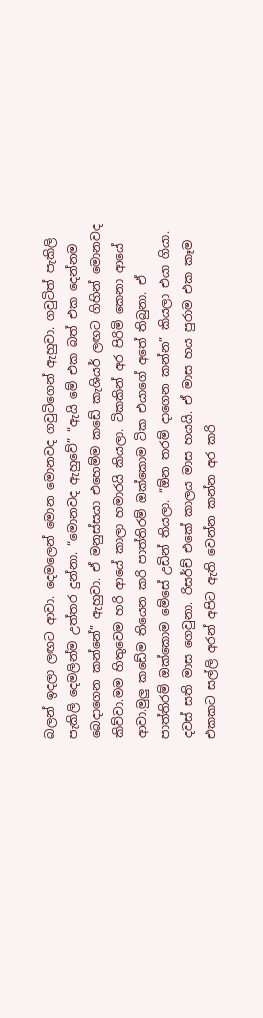බලන් ඉදලා ලඟට ආවා. දෙමලෙන් මොන මොනවද ගවුටිගෙන් ඇහුවා. ගවුටිත් පැකිලි පැකිලි දෙමලින්ම උත්තර දුන්නා. “මොනවද ඇහුවේ” “ඇයි මේ එක බත් එක දෙන්නම බෙදාගෙන කන්නේ” ඇහුවා. ඒ මනුස්සයා එහෙම්ම කඩේ කැශියර් ලඟට ගිහින් මොනවද කිව්වා.මම හිතුවෙම හරි ආයේ කාලා හමාරයි කියලා. ටිකකින් අර පිරිමි කෙනා ආයේ ආවා.මුලු කඩේම තියෙන කරි පාත්තිරම් ඔක්කොම ටික එයාගේ අතේ තිබුනා. ඒ පාත්‍තිරම් ඔක්කොම මේසේ උඩින් තියලා. “ඕන තරම් දාගෙන කන්න” කියලා එයා ගියා. දවස් සති මාස ගෙවුනා. රිසර්ච් එකේ කාලය මාස හයයි. ඒ මාස හය පුරාම එක කෑම එකකට සල්ලි අරන් අපිට ඇති වෙන්න කන්න අර කරි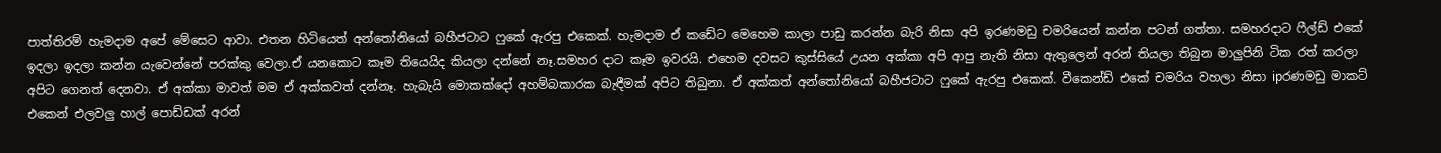පාත්තිරම් හැමදාම අපේ මේසෙට ආවා. එතන හිටියෙත් අන්තෝනියෝ බහීජටාට ෆුකේ ඇරපු එකෙක්. හැමදාම ඒ කඩේට මෙහෙම කාලා පාඩු කරන්න බැරි නිසා අපි ඉරණමඩු චමරියෙන් කන්න පටන් ගත්‍තා. සමහරදාට ෆීල්ඩ් එකේ ඉදලා ඉදලා කන්න යැවෙන්නේ පරක්කු වෙලා.ඒ යනකොට කෑම තියෙයිද කියලා දන්නේ නෑ.සමහර දාට කෑම ඉවරයි. එහෙම දවසට කුස්සියේ උයන අක්කා අපි ආපු නැති නිසා ඇතුලෙන් අරන් තියලා තිබුන මාලුපිනි ටික රත් කරලා අපිට ගෙනත් දෙනවා. ඒ අක්කා මාවත් මම ඒ අක්කවත් දන්නෑ. හැබැයි මොකක්දෝ අහම්බකාරක බැඳීමක් අපිට තිබුනා. ඒ අක්කත් අන්තෝනියෝ බහීජටාට ෆුකේ ඇරපු එකෙක්. වීකෙන්ඩ් එකේ චමරිය වහලා නිසා ipරණමඩු මාකට් එකෙන් එලවලු හාල් පොඩ්ඩක් අරන්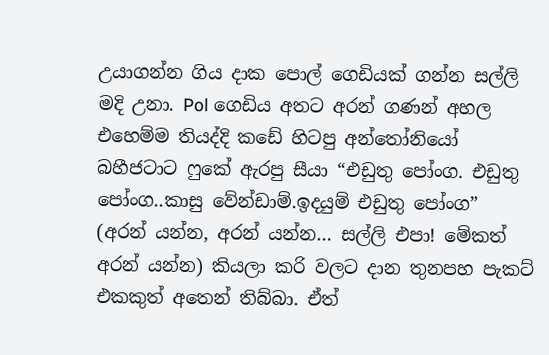උයාගන්න ගිය දාක පොල් ගෙඩියක් ගන්න සල්ලි මදි උනා. Pol ගෙඩිය අතට අරන් ගණන් අහල එහෙම්ම තියද්දි කඩේ හිටපු අන්තෝනියෝ බහීජටාට ෆුකේ ඇරපු සීයා “එඩුතු පෝංග. එඩුතු පෝංග..කාසු වේන්ඩාම්.ඉදයුම් එඩුතු පෝංග” (අරන් යන්න, අරන් යන්න… සල්ලි එපා! මේකත් අරන් යන්න) කියලා කරි වලට දාන තුනපහ පැකට් එකකුත් අතෙන් තිබ්බා. ඒත්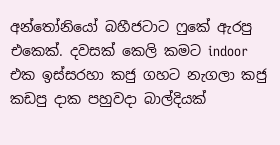අන්තෝනියෝ බහීජටාට ෆුකේ ඇරපු එකෙක්. දවසක් කෙලි කමට indoor එක ඉස්සරහා කජු ගහට නැගලා කජු කඩපු දාක පහුවදා බාල්දියක්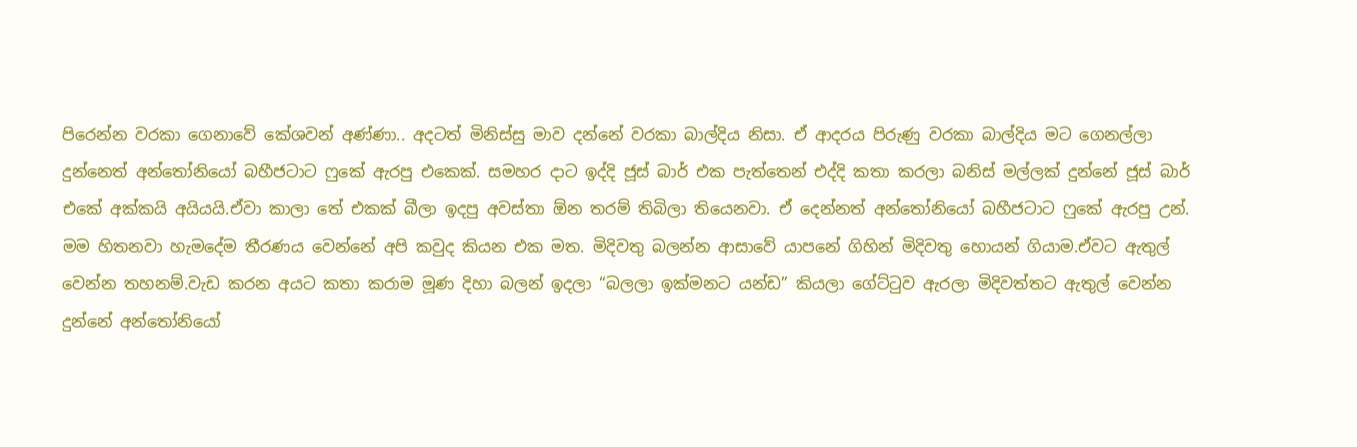පිරෙන්න වරකා ගෙනාවේ කේශවන් අණ්ණා.. අදටත් මිනිස්සු මාව දන්නේ වරකා බාල්දිය නිසා. ඒ ආදරය පිරුණු වරකා බාල්දිය මට ගෙනල්ලා දුන්නෙත් අන්තෝනියෝ බහීජටාට ෆුකේ ඇරපු එකෙක්. සමහර දාට ඉද්දි ජූස් බාර් එක පැත්තෙන් එද්දි කතා කරලා බනිස් මල්ලක් දුන්නේ ජූස් බාර් එකේ අක්කයි අයියයි.ඒවා කාලා තේ එකක් බීලා ඉදපු අවස්තා ඕන තරම් තිබිලා තියෙනවා. ඒ දෙන්නත් අන්තෝනියෝ බහීජටාට ෆුකේ ඇරපු උන්. මම හිතනවා හැමදේම තීරණය වෙන්නේ අපි කවුද කියන එක මත. මිදිවතු බලන්න ආසාවේ යාපනේ ගිහින් මිදිවතු හොයන් ගියාම.ඒවට ඇතුල් වෙන්න තහනම්.වැඩ කරන අයට කතා කරාම මූණ දිහා බලන් ඉදලා “බලලා ඉක්මනට යන්ඩ” කියලා ගේට්ටුව ඇරලා මිදිවත්තට ඇතුල් වෙන්න දුන්නේ අන්තෝනියෝ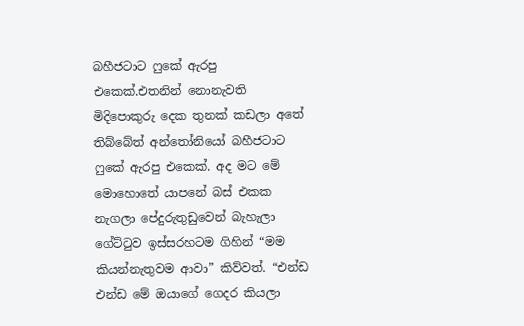බහීජටාට ෆුකේ ඇරපු එකෙක්.එතනින් නොනැවති මිදිපොකුරු දෙක තුනක් කඩලා අතේ තිබ්බේත් අන්තෝනියෝ බහීජටාට ෆුකේ ඇරපු එකෙක්. අද මට මේ මොහොතේ යාපනේ බස් එකක නැගලා පේදුරුතුඩුවෙන් බැහැලා ගේට්ටුව ඉස්සරහටම ගිහින් “මම කියන්නැතුවම ආවා” කිව්වත්. “එන්ඩ එන්ඩ මේ ඔයාගේ ගෙදර කියලා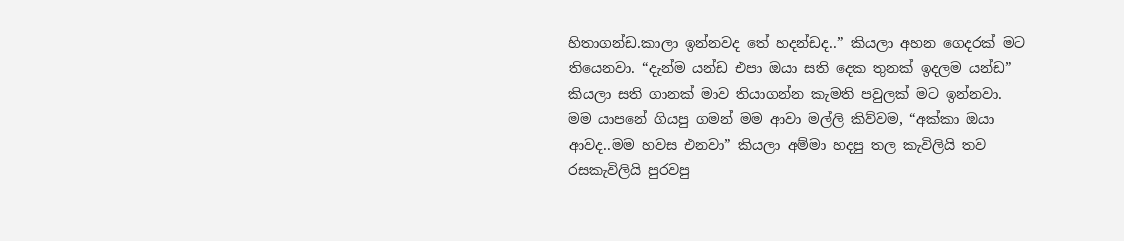හිතාගන්ඩ.කාලා ඉන්නවද තේ හදන්ඩද..” කියලා අහන ගෙදරක් මට තියෙනවා. “දැන්ම යන්ඩ එපා ඔයා සති දෙක තුනක් ඉදලම යන්ඩ” කියලා සති ගානක් මාව තියාගන්න කැමති පවුලක් මට ඉන්නවා. මම යාපනේ ගියපු ගමන් මම ආවා මල්ලි කිව්වම, “අක්කා ඔයා ආවද..මම හවස එනවා” කියලා අම්මා හදපු තල කැවිලියි තව රසකැවිලියි පුරවපු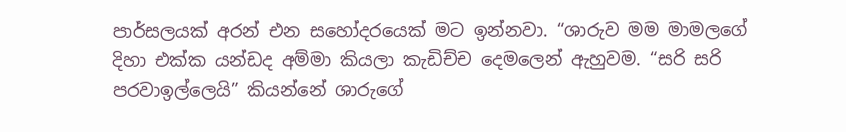පාර්සලයක් අරන් එන සහෝදරයෙක් මට ඉන්නවා. “ශාරුව මම මාමලගේ දිහා එක්ක යන්ඩද අම්මා කියලා කැඩිච්ච දෙමලෙන් ඇහුවම. “සරි සරි පරවාඉල්ලෙයි” කියන්නේ ශාරුගේ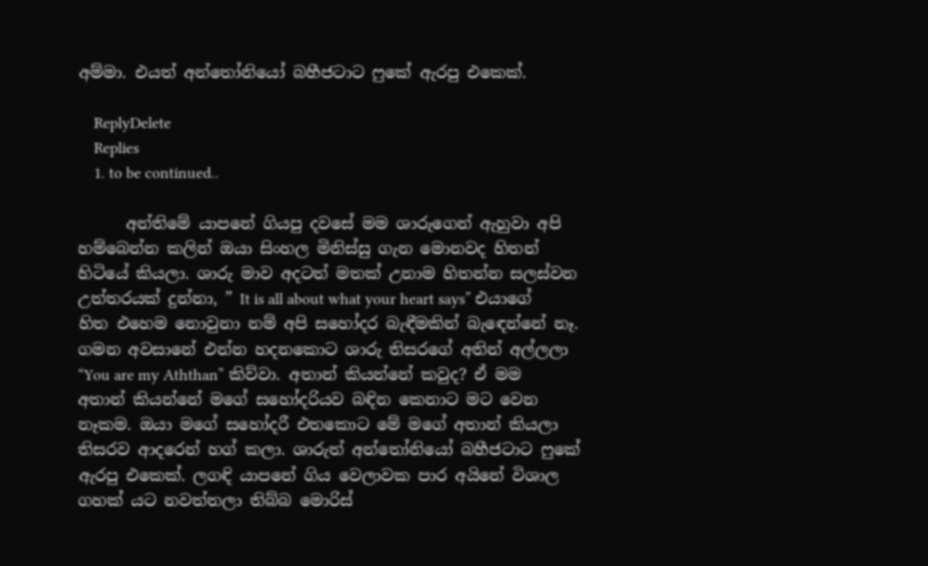අම්මා. එයත් අන්තෝනියෝ බහීජටාට ෆුකේ ඇරපු එකෙක්.

    ReplyDelete
    Replies
    1. to be continued..

      අන්තිමේ යාපනේ ගියපු දවසේ මම ශාරුගෙන් ඇහුවා අපි හම්බෙන්න කලින් ඔයා සිංහල මිනිස්සු ගැන මොනවද හිතන් හිටියේ කියලා. ශාරු මාව අදටත් මතක් උනාම හිතන්න සලස්වන උත්තරයක් දුන්නා, ” It is all about what your heart says” එයාගේ හිත එහෙම නොවුනා නම් අපි සහෝදර බැඳීමකින් බැඳෙන්නේ නෑ. ගමන අවසානේ එන්න හදනකොට ශාරු තිසරගේ අතින් අල්ලලා “You are my Aththan” කිව්වා. අතාන් කියන්නේ කවුද? ඒ මම අතාන් කියන්නේ මගේ සහෝදරියව බඳින කෙනාට මට වෙන නෑකම. ඔයා මගේ සහෝදරී එතකොට මේ මගේ අතාන් කියලා තිසරව ආදරෙන් හග් කලා. ශාරුත් අන්තෝනියෝ බහීජටාට ෆුකේ ඇරපු එකෙක්. ලගඳි යාපනේ ගිය වෙලාවක පාර අයිනේ විශාල ගහක් යට නවත්තලා තිබ්බ මොරිස්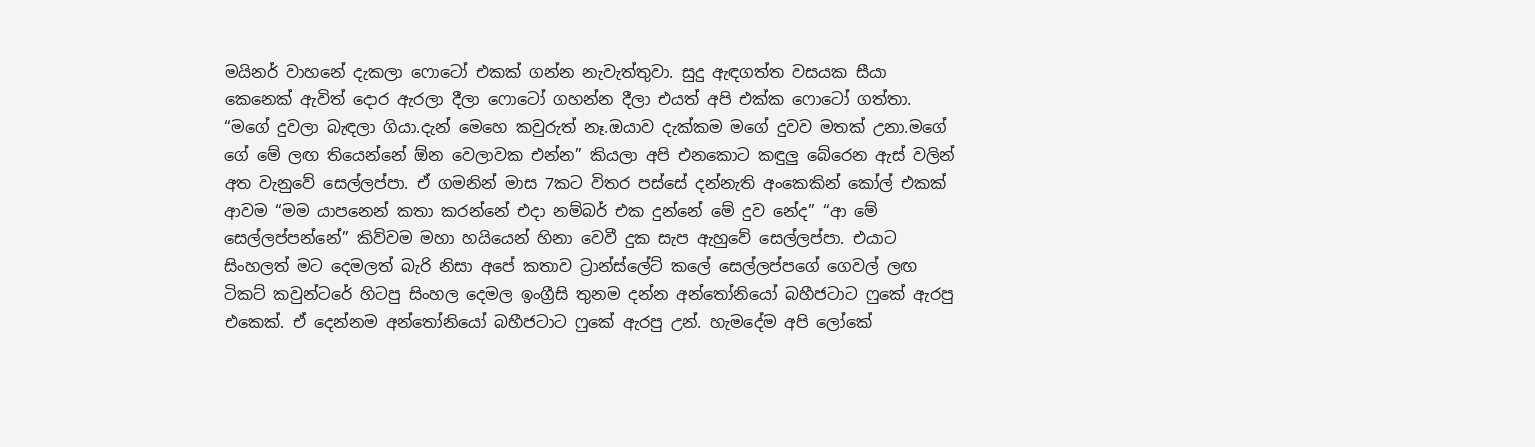මයිනර් වාහනේ දැකලා ෆොටෝ එකක් ගන්න නැවැත්තුවා. සුදු ඇඳගත්ත වසයක සීයා කෙනෙක් ඇවිත් දොර ඇරලා දීලා ෆොටෝ ගහන්න දීලා එයත් අපි එක්ක ෆොටෝ ගත්තා. “මගේ දුවලා බැඳලා ගියා.දැන් මෙහෙ කවුරුත් නෑ.ඔයාව දැක්කම මගේ දුවව මතක් උනා.මගේ ගේ මේ ලඟ තියෙන්නේ ඕන වෙලාවක එන්න” කියලා අපි එනකොට කඳුලු බේරෙන ඇස් වලින් අත වැනුවේ සෙල්ලප්පා. ඒ ගමනින් මාස 7කට විතර පස්සේ දන්නැති අංකෙකින් කෝල් එකක් ආවම “මම යාපනෙන් කතා කරන්නේ එදා නම්බර් එක දුන්නේ මේ දුව නේද” “ආ මේ සෙල්ලප්පන්නේ” කිව්වම මහා හයියෙන් හිනා වෙවී දුක සැප ඇහුවේ සෙල්ලප්පා. එයාට සිංහලත් මට දෙමලත් බැරි නිසා අපේ කතාව ට්‍රාන්ස්ලේට් කලේ සෙල්ලප්පගේ ගෙවල් ලඟ ටිකට් කවුන්ටරේ හිටපු සිංහල දෙමල ඉංග්‍රීසි තුනම දන්න අන්තෝනියෝ බහීජටාට ෆුකේ ඇරපු එකෙක්. ඒ දෙන්නම අන්තෝනියෝ බහීජටාට ෆුකේ ඇරපු උන්. හැමදේම අපි ලෝකේ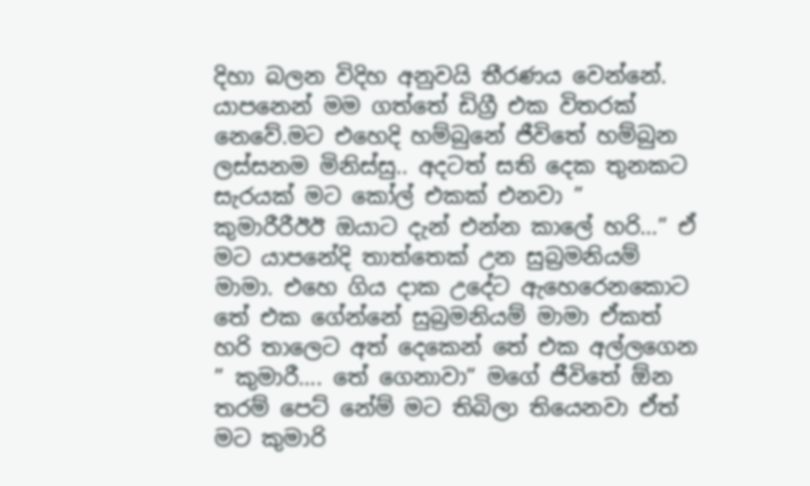දිහා බලන විදිහ අනුවයි තීරණය වෙන්නේ. යාපනෙන් මම ගත්තේ ඩිග්‍රී එක විතරක් නෙවේ.මට එහෙදි හම්බුනේ ජීවිතේ හම්බුන ලස්සනම මිනිස්සු.. අදටත් සති දෙක තුනකට සැරයක් මට කෝල් එකක් එනවා ” කුමාරීරීඊඊ ඔයාට දැන් එන්න කාලේ හරි…” ඒ මට යාපනේදි තාත්තෙක් උන සුබ්‍රමනියම් මාමා. එහෙ ගිය දාක උදේට ඇහෙරෙනකොට තේ එක ගේන්නේ සුබ්‍රමනියම් මාමා ඒකත් හරි තාලෙට අත් දෙකෙන් තේ එක අල්ලගෙන ” කුමාරී…. තේ ගෙනාවා” මගේ ජීවිතේ ඕන තරම් පෙට් නේම් මට තිබිලා තියෙනවා ඒත් මට කුමාරි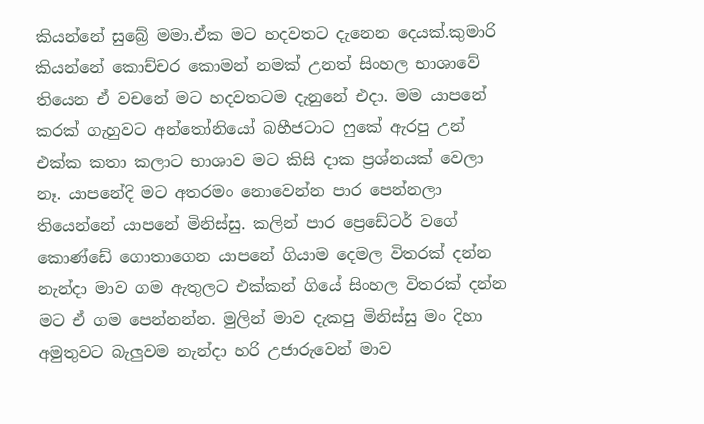කියන්නේ සුබ්‍රේ මමා.ඒක මට හදවතට දැනෙන දෙයක්.කුමාරි කියන්නේ කොච්චර කොමන් නමක් උනත් සිංහල භාශාවේ තියෙන ඒ වචනේ මට හදවතටම දැනුනේ එදා. මම යාපනේ කරක් ගැහුවට අන්තෝනියෝ බහීජටාට ෆුකේ ඇරපු උන් එක්ක කතා කලාට භාශාව මට කිසි දාක ප්‍රශ්නයක් වෙලා නෑ. යාපනේදි මට අතරමං නොවෙන්න පාර පෙන්නලා තියෙන්නේ යාපනේ මිනිස්සු. කලින් පාර ප්‍රෙඩේටර් වගේ කොණ්ඩේ ගොතාගෙන යාපනේ ගියාම දෙමල විතරක් දන්න නැන්දා මාව ගම ඇතුලට එක්කන් ගියේ සිංහල විතරක් දන්න මට ඒ ගම පෙන්නන්න. මුලින් මාව දැකපු මිනිස්සු මං දිහා අමුතුවට බැලුවම නැන්දා හරි උජාරුවෙන් මාව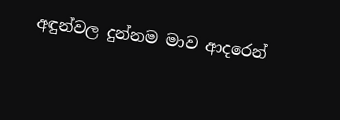අඳුන්වල දුන්නම මාව ආදරෙන්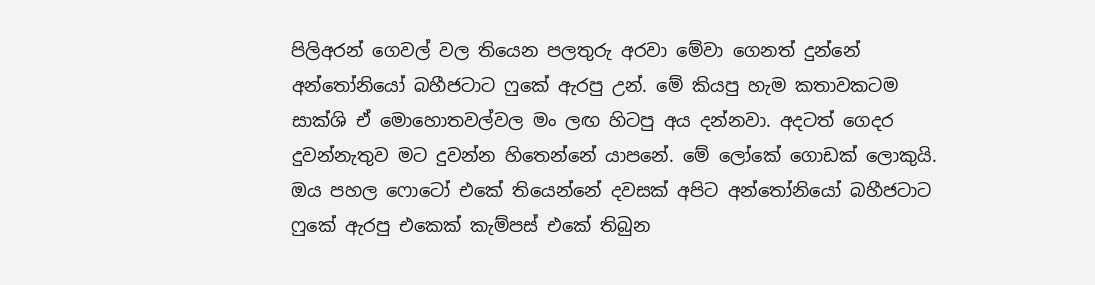පිලිඅරන් ගෙවල් වල තියෙන පලතුරු අරවා මේවා ගෙනත් දුන්නේ අන්තෝනියෝ බහීජටාට ෆුකේ ඇරපු උන්. මේ කියපු හැම කතාවකටම සාක්ශි ඒ මොහොතවල්වල මං ලඟ හිටපු අය දන්නවා. අදටත් ගෙදර දුවන්නැතුව මට දුවන්න හිතෙන්නේ යාපනේ. මේ ලෝකේ ගොඩක් ලොකුයි. ඔය පහල ෆොටෝ එකේ තියෙන්නේ දවසක් අපිට අන්තෝනියෝ බහීජටාට ෆුකේ ඇරපු එකෙක් කැම්පස් එකේ තිබුන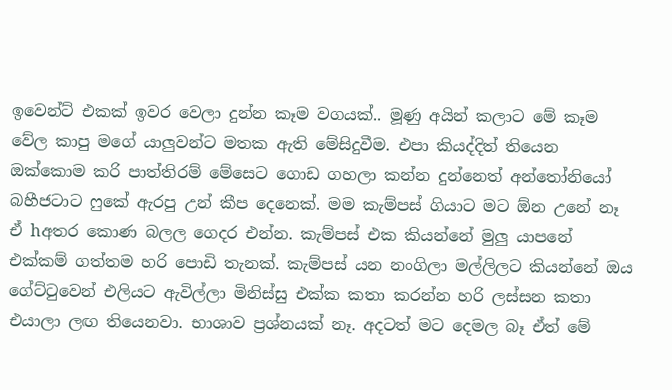ඉවෙන්ට් එකක් ඉවර වෙලා දුන්න කෑම වගයක්.. මූණු අයින් කලාට මේ කෑම වේල කාපු මගේ යාලුවන්ට මතක ඇති මේසිදුවීම. එපා කියද්දිත් තියෙන ඔක්කොම කරි පාත්තිරම් මේසෙට ගොඩ ගහලා කන්න දුන්නෙත් අන්තෝනියෝ බහීජටාට ෆුකේ ඇරපු උන් කීප දෙනෙක්. මම කැම්පස් ගියාට මට ඕන උනේ නෑ ඒ hඅතර කොණ බලල ගෙදර එන්න. කැම්පස් එක කියන්නේ මුලු යාපනේ එක්කම් ගත්තම හරි පොඩි තැනක්. කැම්පස් යන නංගිලා මල්ලිලට කියන්නේ ඔය ගේට්ටුවෙන් එලියට ඇවිල්ලා මිනිස්සු එක්ක කතා කරන්න හරි ලස්සන කතා එයාලා ලඟ තියෙනවා. භාශාව ප්‍රශ්නයක් නෑ. අදටත් මට දෙමල බෑ ඒත් මේ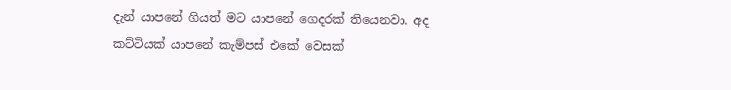දැන් යාපනේ ගියත් මට යාපනේ ගෙදරක් තියෙනවා. අද කට්ටියක් යාපනේ කැම්පස් එකේ වෙසක්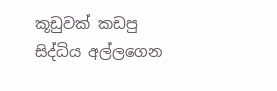කූඩුවක් කඩපු සිද්ධිය අල්ලගෙන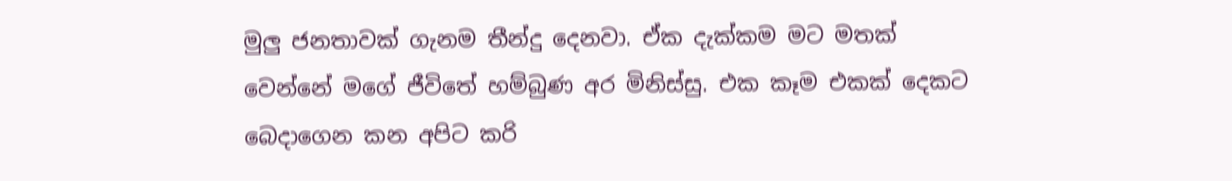මුලු ජනතාවක් ගැනම තීන්දු දෙනවා. ඒක දැක්කම මට මතක් වෙන්නේ මගේ ජීවිතේ හම්බුණ අර මිනිස්සු. එක කෑම එකක් දෙකට බෙදාගෙන කන අපිට කරි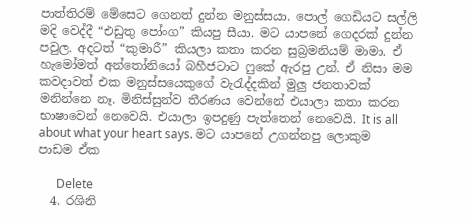පාත්තිරම් මේසෙට ගෙනත් දුන්න මනුස්සයා. පොල් ගෙඩියට සල්ලි මදි වෙද්දී “එඩුතු පෝංග” කියපු සීයා. මට යාපනේ ගෙදරක් දුන්න පවුල. අදටත් “කුමාරී” කියලා කතා කරන සුබ්‍රමනියම් මාමා. ඒ හැමෝමත් අන්තෝනියෝ බහීජටාට ෆුකේ ඇරපු උන්. ඒ නිසා මම කවදාවත් එක මනුස්සයෙකුගේ වැරැද්දකින් මුලු ජනතාවක් මනින්නෙ නෑ. මිනිස්සුන්ව තීරණය වෙන්නේ එයාලා කතා කරන භාෂාවෙන් නෙවෙයි. එයාලා ඉපදුණු පැත්තෙන් නෙවෙයි. It is all about what your heart says. මට යාපනේ උගන්නපු ලොකුම පාඩම ඒක

      Delete
  4. රශිනි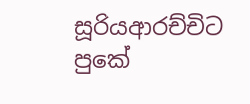සූරියආරච්චිට පුකේ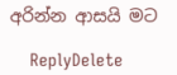අරින්න ආසයි මට

    ReplyDelete